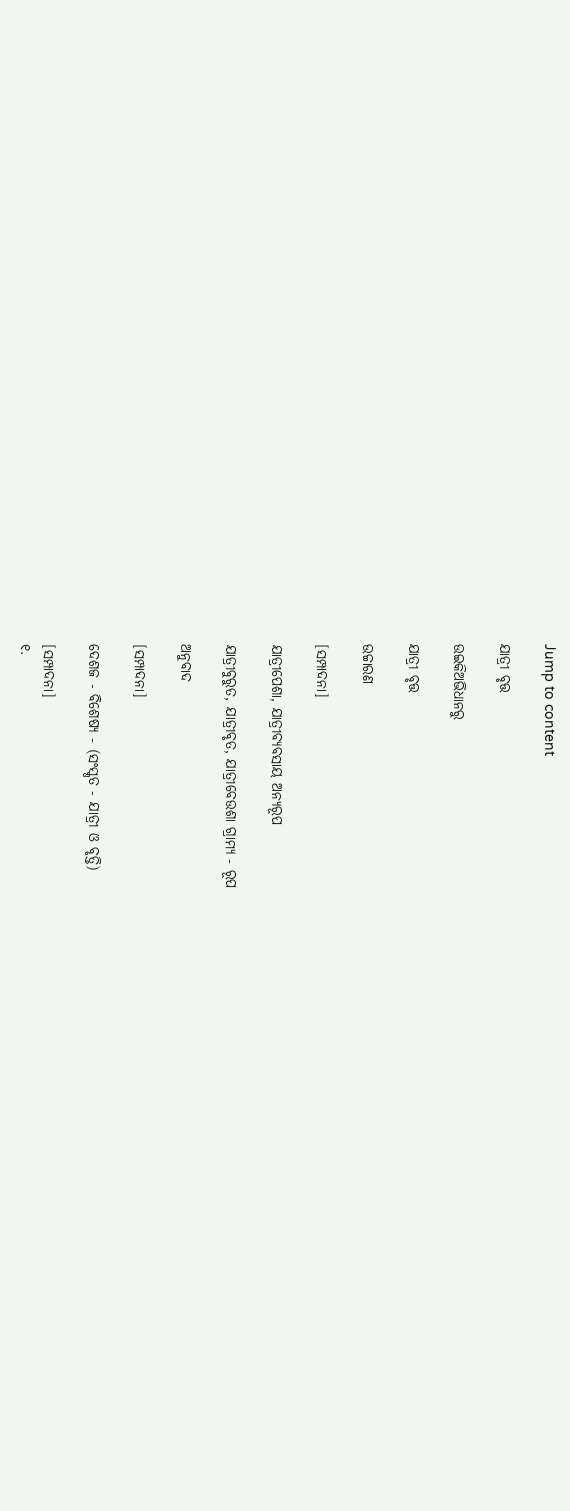Jump to content

ଯାତ୍ରୀ ବୃତ୍ତ

ଉଇକିଅଭିଧାନ‌ରୁ

ଯାତ୍ରୀ ବୃତ୍ତ

ଉଚ୍ଚାରଣ

[ସମ୍ପାଦନା]

ଯାତ୍ରୀପେଶା, ଯାତ୍ରୀବ୍ୟବସାୟ ଅନ୍ୟରୂପ

ଯାତ୍ରୀବୁରୁତ, ଯାତ୍ରୀବୃତ, ଯାତ୍ରୀବେଉଶା ଗ୍ରାମ୍ୟ - ରୂପ

ଅନୁବାଦ

[ସମ୍ପାଦନା]

ଦେଶଜ - ବିଶେଷ୍ୟ - (ସଂସ୍କୃତ - ଯାତ୍ରୀ ଓ ବୃତ୍ତି)

[ସମ୍ପାଦନା]
୧.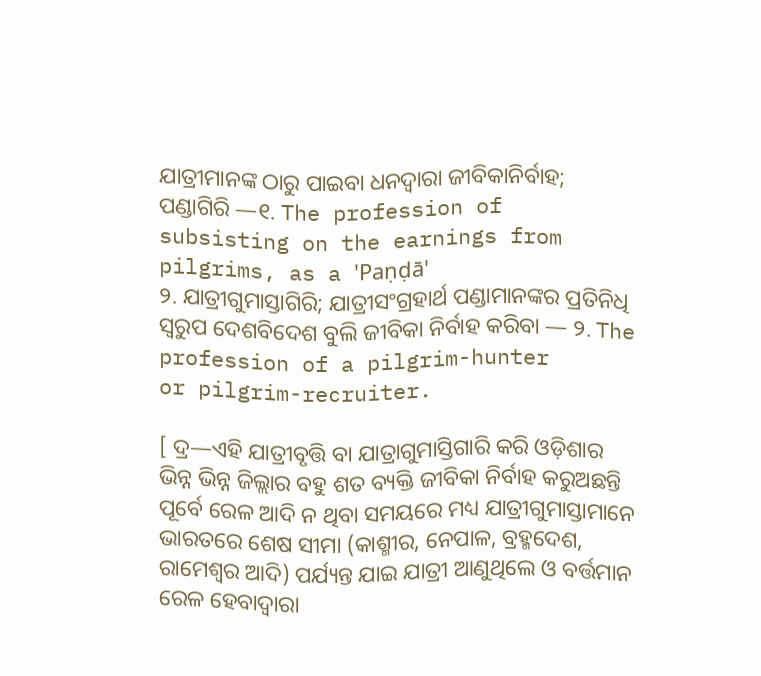ଯାତ୍ରୀମାନଙ୍କ ଠାରୁ ପାଇବା ଧନଦ୍ୱାରା ଜୀବିକାନିର୍ବାହ; ପଣ୍ଡାଗିରି —୧. The profession of subsisting on the earnings from pilgrims, as a 'Paṇḍā'
୨. ଯାତ୍ରୀଗୁମାସ୍ତାଗିରି; ଯାତ୍ରୀସଂଗ୍ରହାର୍ଥ ପଣ୍ଡାମାନଙ୍କର ପ୍ରତିନିଧି ସ୍ୱରୁପ ଦେଶବିଦେଶ ବୁଲି ଜୀବିକା ନିର୍ବାହ କରିବା — ୨. The profession of a pilgrim-hunter
or pilgrim-recruiter.

[ ଦ୍ର—ଏହି ଯାତ୍ରୀବୃତ୍ତି ବା ଯାତ୍ରାଗୁମାସ୍ତିଗାରି କରି ଓଡ଼ିଶାର ଭିନ୍ନ ଭିନ୍ନ ଜିଲ୍ଲାର ବହୁ ଶତ ବ୍ୟକ୍ତି ଜୀବିକା ନିର୍ବାହ କରୁଅଛନ୍ତି ପୂର୍ବେ ରେଳ ଆଦି ନ ଥିବା ସମୟରେ ମଧ୍ୟ ଯାତ୍ରୀଗୁମାସ୍ତାମାନେ ଭାରତରେ ଶେଷ ସୀମା (କାଶ୍ମୀର, ନେପାଳ, ବ୍ରହ୍ମଦେଶ, ରାମେଶ୍ୱର ଆଦି) ପର୍ଯ୍ୟନ୍ତ ଯାଇ ଯାତ୍ରୀ ଆଣୁଥିଲେ ଓ ବର୍ତ୍ତମାନ ରେଳ ହେବାଦ୍ୱାରା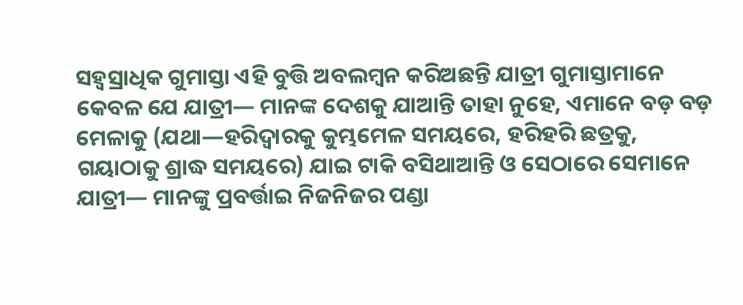ସହ୍ୱସ୍ରାଧିକ ଗୁମାସ୍ତା ଏହି ବୁତ୍ତି ଅବଲମ୍ୱନ କରିଅଛନ୍ତି ଯାତ୍ରୀ ଗୁମାସ୍ତାମାନେ କେବଳ ଯେ ଯାତ୍ରୀ— ମାନଙ୍କ ଦେଶକୁ ଯାଆନ୍ତି ତାହା ନୁହେ, ଏମାନେ ବଡ଼ ବଡ଼ ମେଳାକୁ (ଯଥା—ହରିଦ୍ୱାରକୁ କୁମ୍ଭମେଳ ସମୟରେ, ହରିହରି ଛତ୍ରକୁ, ଗୟାଠାକୁ ଶ୍ରାଦ୍ଧ ସମୟରେ) ଯାଇ ଟାକି ବସିଥାଆନ୍ତି ଓ ସେଠାରେ ସେମାନେ ଯାତ୍ରୀ— ମାନଙ୍କୁ ପ୍ରବର୍ତ୍ତାଇ ନିଜନିଜର ପଣ୍ଡା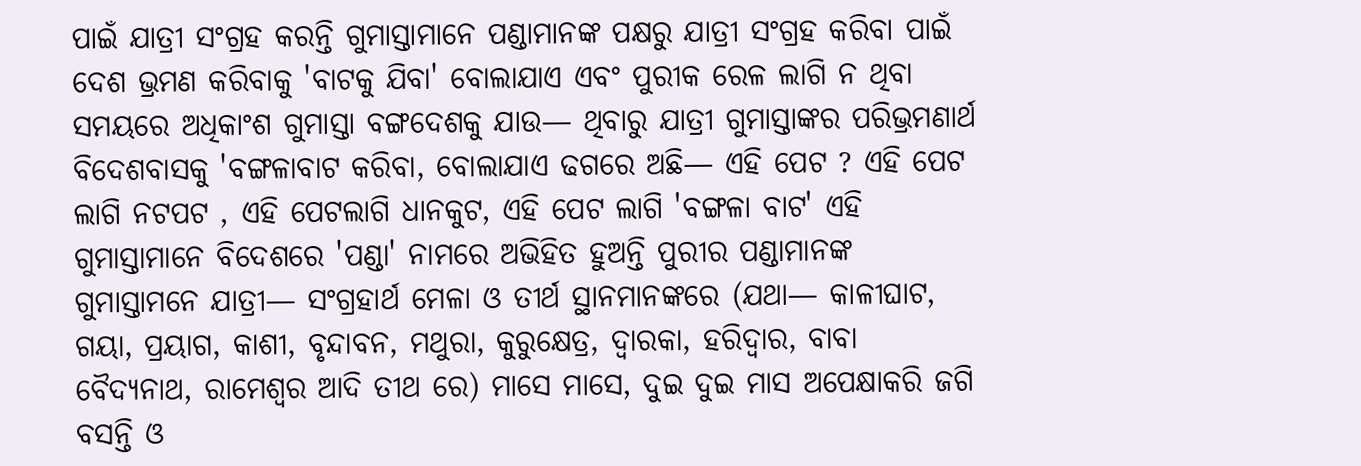ପାଇଁ ଯାତ୍ରୀ ସଂଗ୍ରହ କରନ୍ତି ଗୁମାସ୍ତାମାନେ ପଣ୍ଡାମାନଙ୍କ ପକ୍ଷରୁ ଯାତ୍ରୀ ସଂଗ୍ରହ କରିବା ପାଇଁ ଦେଶ ଭ୍ରମଣ କରିବାକୁ 'ବାଟକୁ ଯିବା' ବୋଲାଯାଏ ଏବଂ ପୁରୀକ ରେଳ ଲାଗି ନ ଥିବା ସମୟରେ ଅଧିକାଂଶ ଗୁମାସ୍ତା ବଙ୍ଗଦେଶକୁ ଯାଉ— ଥିବାରୁ ଯାତ୍ରୀ ଗୁମାସ୍ତାଙ୍କର ପରିଭ୍ରମଣାର୍ଥ ବିଦେଶବାସକୁ 'ବଙ୍ଗଳାବାଟ କରିବା, ବୋଲାଯାଏ ଢଗରେ ଅଛି— ଏହି ପେଟ ? ଏହି ପେଟ ଲାଗି ନଟପଟ , ଏହି ପେଟଲାଗି ଧାନକୁଟ, ଏହି ପେଟ ଲାଗି 'ବଙ୍ଗଳା ବାଟ' ଏହି ଗୁମାସ୍ତାମାନେ ବିଦେଶରେ 'ପଣ୍ଡା' ନାମରେ ଅଭିହିତ ହୁଅନ୍ତି ପୁରୀର ପଣ୍ଡାମାନଙ୍କ ଗୁମାସ୍ତାମନେ ଯାତ୍ରୀ— ସଂଗ୍ରହାର୍ଥ ମେଳା ଓ ତୀର୍ଥ ସ୍ଥାନମାନଙ୍କରେ (ଯଥା— କାଳୀଘାଟ, ଗୟା, ପ୍ରୟାଗ, କାଶୀ, ବୃନ୍ଦାବନ, ମଥୁରା, କୁରୁକ୍ଷେତ୍ର, ଦ୍ୱାରକା, ହରିଦ୍ୱାର, ବାବା ବୈଦ୍ୟନାଥ, ରାମେଶ୍ୱର ଆଦି ତୀଥ ରେ) ମାସେ ମାସେ, ଦୁଇ ଦୁଇ ମାସ ଅପେକ୍ଷାକରି ଜଗି ବସନ୍ତି ଓ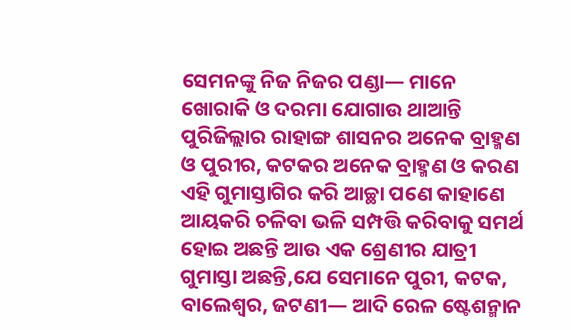ସେମନଙ୍କୁ ନିଜ ନିଜର ପଣ୍ଡା— ମାନେ ଖୋରାକି ଓ ଦରମା ଯୋଗାଉ ଥାଆନ୍ତି ପୁରିଜିଲ୍ଲାର ରାହାଙ୍ଗ ଶାସନର ଅନେକ ବ୍ରାହ୍ମଣ ଓ ପୁରୀର, କଟକର ଅନେକ ବ୍ରାହ୍ମଣ ଓ କରଣ ଏହି ଗୁମାସ୍ତାଗିର କରି ଆଚ୍ଛା ପଣେ କାହାଣେ ଆୟକରି ଚଳିବା ଭଳି ସମ୍ପତ୍ତି କରିବାକୁ ସମର୍ଥ ହୋଇ ଅଛନ୍ତି ଆଉ ଏକ ଶ୍ରେଣୀର ଯାତ୍ରୀ ଗୁମାସ୍ତା ଅଛନ୍ତି,ଯେ ସେମାନେ ପୁରୀ, କଟକ, ବାଲେଶ୍ୱର, ଜଟଣୀ— ଆଦି ରେଳ ଷ୍ଟେଶନ୍ମାନ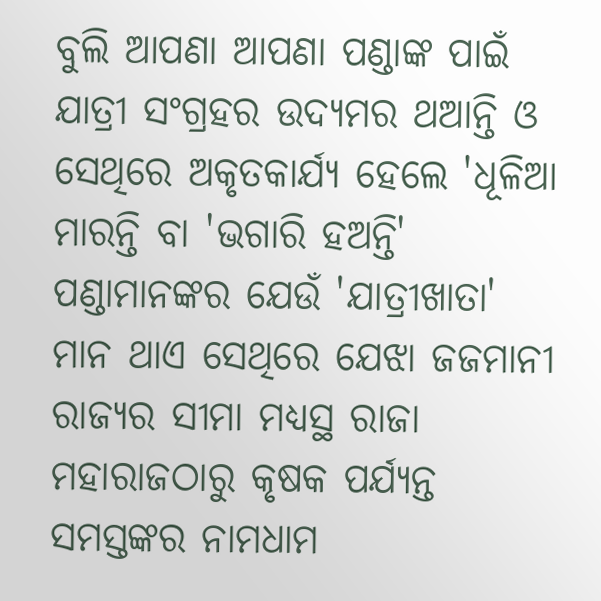ବୁଲି ଆପଣା ଆପଣା ପଣ୍ଡାଙ୍କ ପାଇଁ ଯାତ୍ରୀ ସଂଗ୍ରହର ଉଦ୍ୟମର ଥଆନ୍ତି ଓ ସେଥିରେ ଅକୃତକାର୍ଯ୍ୟ ହେଲେ 'ଧୂଳିଆ ମାରନ୍ତି ବା 'ଭଗାରି ହଅନ୍ତି' ପଣ୍ଡାମାନଙ୍କର ଯେଉଁ 'ଯାତ୍ରୀଖାତା' ମାନ ଥାଏ ସେଥିରେ ଯେଝା ଜଜମାନୀ ରାଜ୍ୟର ସୀମା ମଧ୍ୟସ୍ଥ ରାଜା ମହାରାଜଠାରୁ କୃଷକ ପର୍ଯ୍ୟନ୍ତ ସମସ୍ତଙ୍କର ନାମଧାମ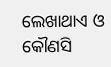ଲେଖାଥାଏ ଓ କୌଣସି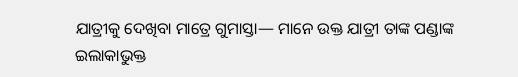ଯାତ୍ରୀକୁ ଦେଖିବା ମାତ୍ରେ ଗୁମାସ୍ତା— ମାନେ ଉକ୍ତ ଯାତ୍ରୀ ତାଙ୍କ ପଣ୍ଡାଙ୍କ ଇଲାକାଭୁକ୍ତ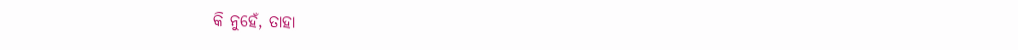କି ନୁହେଁ, ତାହା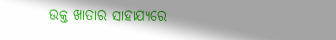ଉକ୍ତ ଖାତାର ସାହାଯ୍ୟରେ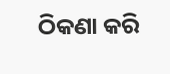ଠିକଣା କରି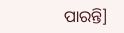ପାରନ୍ତି]